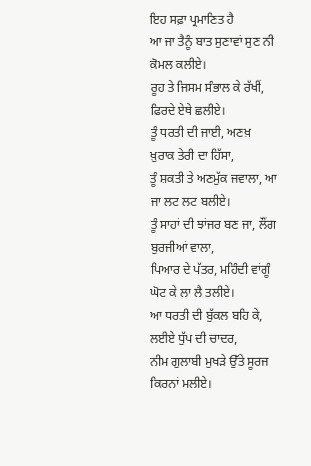ਇਹ ਸਫ਼ਾ ਪ੍ਰਮਾਣਿਤ ਹੈ
ਆ ਜਾ ਤੈਨੂੰ ਬਾਤ ਸੁਣਾਵਾਂ ਸੁਣ ਨੀ ਕੋਮਲ ਕਲੀਏ।
ਰੂਹ ਤੇ ਜਿਸਮ ਸੰਭਾਲ ਕੇ ਰੱਖੀਂ, ਫਿਰਦੇ ਏਥੇ ਛਲੀਏ।
ਤੂੰ ਧਰਤੀ ਦੀ ਜਾਈ, ਅਣਖ਼ ਖ਼ੁਰਾਕ ਤੇਰੀ ਦਾ ਹਿੱਸਾ,
ਤੂੰ ਸ਼ਕਤੀ ਤੇ ਅਣਮੁੱਕ ਜਵਾਲਾ, ਆ ਜਾ ਲਟ ਲਟ ਬਲੀਏ।
ਤੂੰ ਸਾਹਾਂ ਦੀ ਝਾਂਜਰ ਬਣ ਜਾ, ਲੌਂਗ ਬੁਰਜੀਆਂ ਵਾਲਾ,
ਪਿਆਰ ਦੇ ਪੱਤਰ, ਮਹਿੰਦੀ ਵਾਂਗੂੰ ਘੋਟ ਕੇ ਲਾ ਲੈ ਤਲੀਏ।
ਆ ਧਰਤੀ ਦੀ ਬੁੱਕਲ ਬਹਿ ਕੇ, ਲਈਏ ਧੁੱਪ ਦੀ ਚਾਦਰ,
ਨੀਮ ਗੁਲਾਬੀ ਮੁਖੜੇ ਉੱਤੇ ਸੂਰਜ ਕਿਰਨਾਂ ਮਲੀਏ।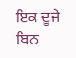ਇਕ ਦੂਜੇ ਬਿਨ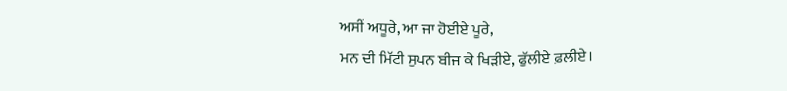ਅਸੀਂ ਅਧੂਰੇ, ਆ ਜਾ ਹੋਈਏ ਪੂਰੇ,
ਮਨ ਦੀ ਮਿੱਟੀ ਸੁਪਨ ਬੀਜ ਕੇ ਖਿੜੀਏ, ਫੁੱਲੀਏ ਫ਼ਲੀਏ।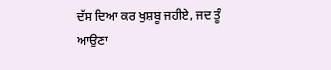ਦੱਸ ਦਿਆ ਕਰ ਖੁਸ਼ਬੂ ਜਹੀਏ, ਜਦ ਤੂੰ ਆਉਣਾ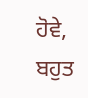ਹੋਵੇ,
ਬਹੁਤ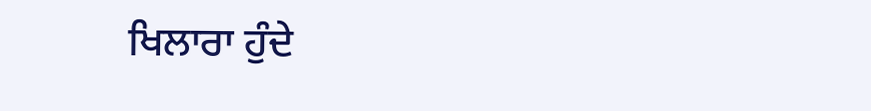ਖਿਲਾਰਾ ਹੁੰਦੇ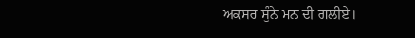ਅਕਸਰ ਸੁੰਨੇ ਮਨ ਦੀ ਗਲੀਏ।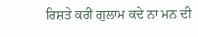ਰਿਸ਼ਤੇ ਕਰੀਂ ਗੁਲਾਮ ਕਦੇ ਨਾ ਮਨ ਦੀ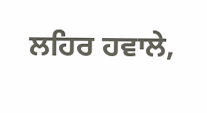ਲਹਿਰ ਹਵਾਲੇ,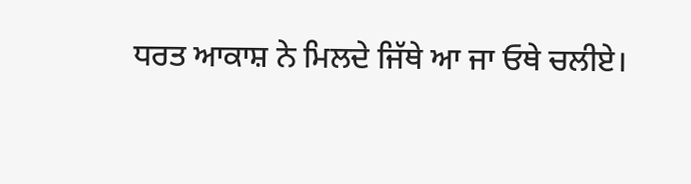ਧਰਤ ਆਕਾਸ਼ ਨੇ ਮਿਲਦੇ ਜਿੱਥੇ ਆ ਜਾ ਓਥੇ ਚਲੀਏ।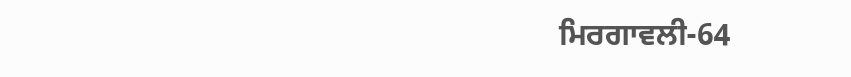ਮਿਰਗਾਵਲੀ-64